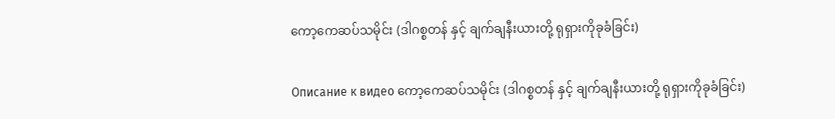ကော့ကေဆပ်သမိုင်း (ဒါဂစ္စတန် နှင့် ချက်ချနီးယားတို့ ရုရှားကိုခုခံခြင်း)

Описание к видео ကော့ကေဆပ်သမိုင်း (ဒါဂစ္စတန် နှင့် ချက်ချနီးယားတို့ ရုရှားကိုခုခံခြင်း)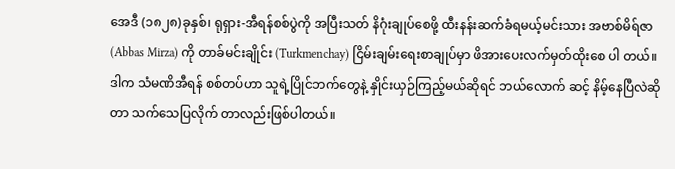အေဒီ (၁၈၂၈)ခုနှစ်၊ ရုရှား-အီရန်စစ်ပွဲကို အပြီးသတ် နိဂုံးချုပ်စေဖို့ ထီးနန်းဆက်ခံရမယ့်မင်းသား အဗာစ်မိရ်ဇာ (Abbas Mirza) ကို တာခ်မင်းချိုင်း (Turkmenchay) ငြိမ်းချမ်းရေးစာချုပ်မှာ ဖိအားပေးလက်မှတ်ထိုးစေ ပါ တယ်။ ဒါက သံမဏိအီရန် စစ်တပ်ဟာ သူရဲ့ပြိုင်ဘက်တွေနဲ့ နှိုင်းယှဉ်ကြည့်မယ်ဆိုရင် ဘယ်လောက် ဆင့် နိမ့်နေပြီလဲဆိုတာ သက်သေပြလိုက် တာလည်းဖြစ်ပါတယ်။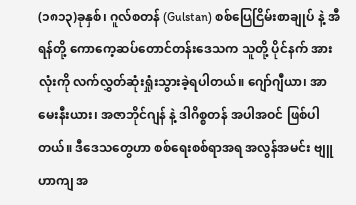(၁၈၁၃)ခုနှစ်၊ ဂူလ်စတန် (Gulstan) စစ်ပြေငြိမ်းစာချုပ် နဲ့ အီရန်တို့ ကောကေ့ဆပ်တောင်တန်းဒေသက သူတို့ ပိုင်နက် အားလုံးကို လက်လွှတ်ဆုံးရှုံးသွားခဲ့ရပါတယ်။ ဂျော်ဂျီယာ၊ အာမေးနီးယား၊ အဇာဘိုင်ဂျန် နဲ့ ဒါဂိစ္စတန် အပါအဝင် ဖြစ်ပါတယ်။ ဒီဒေသတွေဟာ စစ်ရေးစစ်ရာအရ အလွန်အမင်း ဗျူဟာကျ အ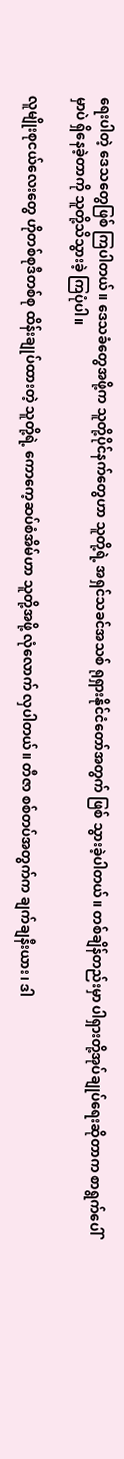ရေးပါတဲ့ ဒေသတွေဖြစ် ကြပါတယ်။ ဒေသခံတွေအဖို့က သူတို့ပိုင်နက်တွေဟာ သူတို့ရဲ့ အရှင်သခင်အသစ် ရုရှားနိုင်ငံတော်အတွက် ဖြစ် သွားခဲ့ပါတယ်။ တစ်ချိန်တည်းမှာ ပါရှားတို့အုပ်ချုပ်ရေးဆိုတာက စာရွက်ပေါ်မှာပဲ ရှိနေခဲ့တာကို သူတို့သိသွားခဲ့ ကြပုံပါ။

လူမျိုးစုငယ်လေးတွေ ဟိုတစ်စုဒီတစ်စု ထိန်းချုပ်ထားတဲ့ သူတို့ရဲ့ ကောကေ့ဆပ်စံအိမ်ဟာ သူတို့အဖို့ လုံလောက် လှပါတယ်။ တီဇာ စစ်တပ်အတွက်က ချက်ချနီးယား၊ ဒါ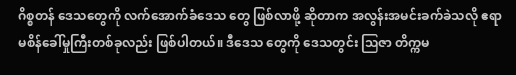ဂိစ္စတန် ဒေသတွေကို လက်အောက်ခံဒေသ တွေ ဖြစ်လာဖို့ ဆိုတာက အလွန်းအမင်းခက်ခဲသလို ဧရာမစိန်ခေါ်မှုကြီးတစ်ခုလည်း ဖြစ်ပါတယ်။ ဒီဒေသ တွေကို ဒေသတွင်း ဩဇာ တိက္ကမ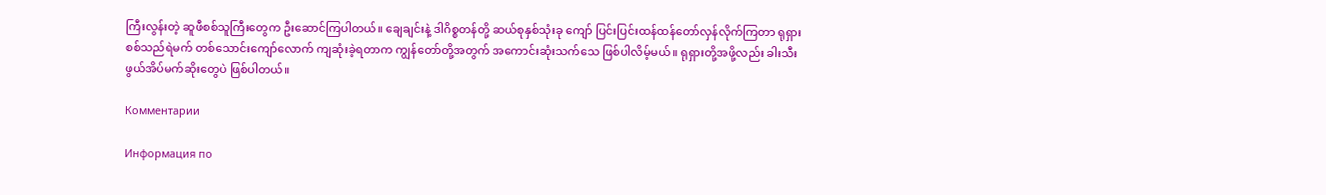ကြီးလွန်းတဲ့ ဆူဖီစစ်သူကြီးတွေက ဦးဆောင်ကြပါတယ်။ ချေချင်းနဲ့ ဒါဂိစ္စတန်တို့ ဆယ်စုနှစ်သုံးခု ကျော် ပြင်းပြင်းထန်ထန်တော်လှန်လိုက်ကြတာ ရုရှားစစ်သည်ရဲမက် တစ်သောင်းကျော်လောက် ကျဆုံးခဲ့ရတာက ကျွန်တော်တို့အတွက် အကောင်းဆုံးသက်သေ ဖြစ်ပါလိမ့်မယ်။ ရုရှားတို့အဖို့လည်း ခါးသီးဖွယ်အိပ်မက်ဆိုးတွေပဲ ဖြစ်ပါတယ်။

Комментарии

Информация по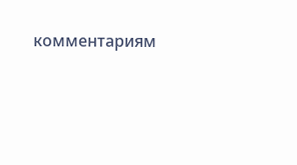комментариям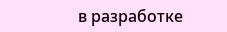в разработке